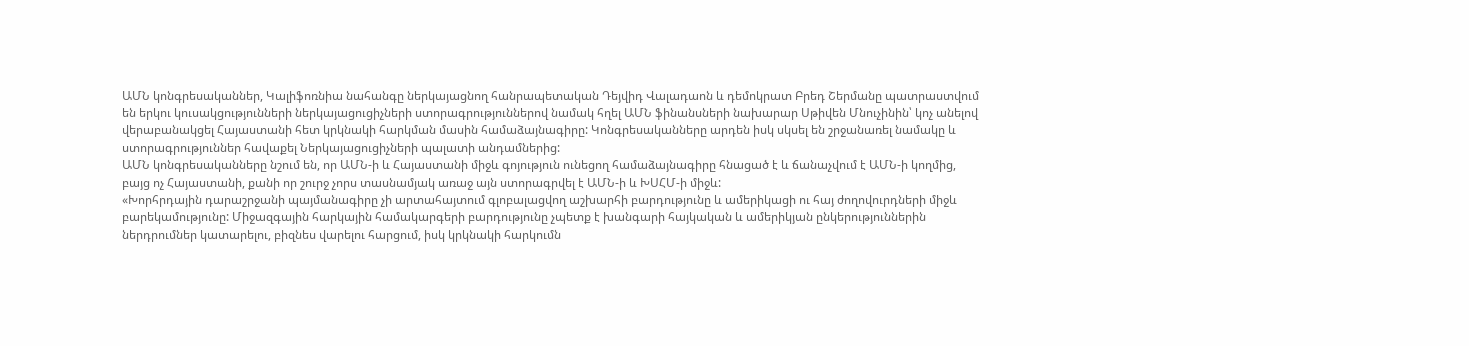ԱՄՆ կոնգրեսականներ, Կալիֆոռնիա նահանգը ներկայացնող հանրապետական Դեյվիդ Վալադաոն և դեմոկրատ Բրեդ Շերմանը պատրաստվում են երկու կուսակցությունների ներկայացուցիչների ստորագրություններով նամակ հղել ԱՄՆ ֆինանսների նախարար Սթիվեն Մնուչինին՝ կոչ անելով վերաբանակցել Հայաստանի հետ կրկնակի հարկման մասին համաձայնագիրը: Կոնգրեսականները արդեն իսկ սկսել են շրջանառել նամակը և ստորագրություններ հավաքել Ներկայացուցիչների պալատի անդամներից:
ԱՄՆ կոնգրեսականները նշում են, որ ԱՄՆ-ի և Հայաստանի միջև գոյություն ունեցող համաձայնագիրը հնացած է և ճանաչվում է ԱՄՆ-ի կողմից, բայց ոչ Հայաստանի, քանի որ շուրջ չորս տասնամյակ առաջ այն ստորագրվել է ԱՄՆ-ի և ԽՍՀՄ-ի միջև:
«Խորհրդային դարաշրջանի պայմանագիրը չի արտահայտում գլոբալացվող աշխարհի բարդությունը և ամերիկացի ու հայ ժողովուրդների միջև բարեկամությունը: Միջազգային հարկային համակարգերի բարդությունը չպետք է խանգարի հայկական և ամերիկյան ընկերություններին ներդրումներ կատարելու, բիզնես վարելու հարցում, իսկ կրկնակի հարկումն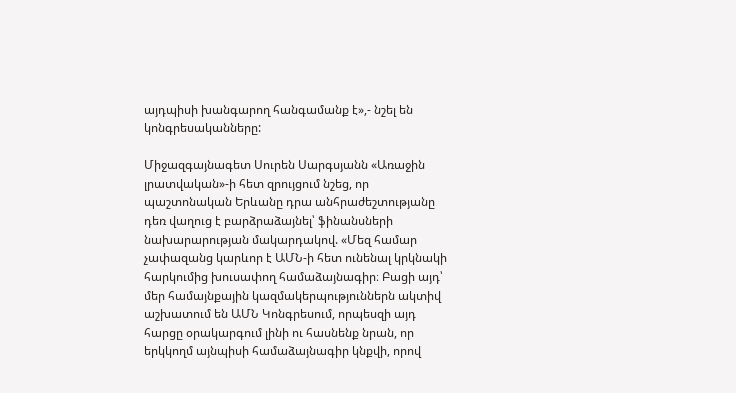այդպիսի խանգարող հանգամանք է»,- նշել են կոնգրեսականները:

Միջազգայնագետ Սուրեն Սարգսյանն «Առաջին լրատվական»-ի հետ զրույցում նշեց, որ պաշտոնական Երևանը դրա անհրաժեշտությանը դեռ վաղուց է բարձրաձայնել՝ ֆինանսների նախարարության մակարդակով. «Մեզ համար չափազանց կարևոր է ԱՄՆ-ի հետ ունենալ կրկնակի հարկումից խուսափող համաձայնագիր։ Բացի այդ՝ մեր համայնքային կազմակերպություններն ակտիվ աշխատում են ԱՄՆ Կոնգրեսում, որպեսզի այդ հարցը օրակարգում լինի ու հասնենք նրան, որ երկկողմ այնպիսի համաձայնագիր կնքվի, որով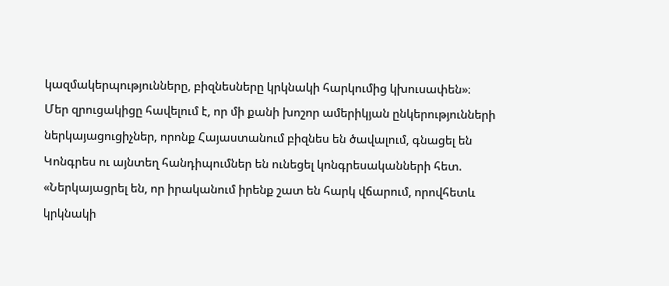կազմակերպությունները, բիզնեսները կրկնակի հարկումից կխուսափեն»։
Մեր զրուցակիցը հավելում է, որ մի քանի խոշոր ամերիկյան ընկերությունների ներկայացուցիչներ, որոնք Հայաստանում բիզնես են ծավալում, գնացել են Կոնգրես ու այնտեղ հանդիպումներ են ունեցել կոնգրեսականների հետ. «Ներկայացրել են, որ իրականում իրենք շատ են հարկ վճարում, որովհետև կրկնակի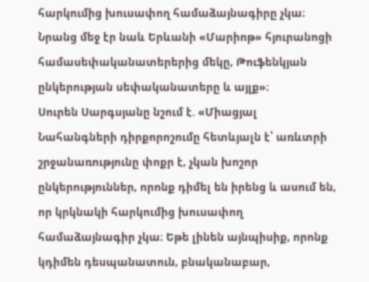հարկումից խուսափող համաձայնագիրը չկա։ Նրանց մեջ էր նաև Երևանի «Մարիոթ» հյուրանոցի համասեփականատերերից մեկը, Թուֆենկյան ընկերության սեփականատերը և այլք»։
Սուրեն Սարգսյանը նշում է. «Միացյալ Նահանգների դիրքորոշումը հետևյալն է՝ առևտրի շրջանառությունը փոքր է, չկան խոշոր ընկերություններ, որոնք դիմել են իրենց և ասում են, որ կրկնակի հարկումից խուսափող համաձայնագիր չկա։ Եթե լինեն այնպիսիք, որոնք կդիմեն դեսպանատուն, բնականաբար,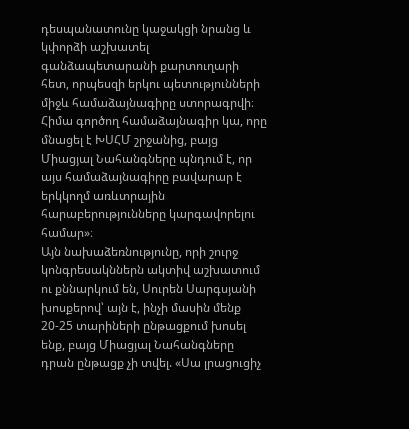դեսպանատունը կաջակցի նրանց և կփորձի աշխատել գանձապետարանի քարտուղարի հետ, որպեսզի երկու պետությունների միջև համաձայնագիրը ստորագրվի։ Հիմա գործող համաձայնագիր կա, որը մնացել է ԽՍՀՄ շրջանից, բայց Միացյալ Նահանգները պնդում է, որ այս համաձայնագիրը բավարար է երկկողմ առևտրային հարաբերությունները կարգավորելու համար»։
Այն նախաձեռնությունը, որի շուրջ կոնգրեսակններն ակտիվ աշխատում ու քննարկում են, Սուրեն Սարգսյանի խոսքերով՝ այն է, ինչի մասին մենք 20-25 տարիների ընթացքում խոսել ենք, բայց Միացյալ Նահանգները դրան ընթացք չի տվել. «Սա լրացուցիչ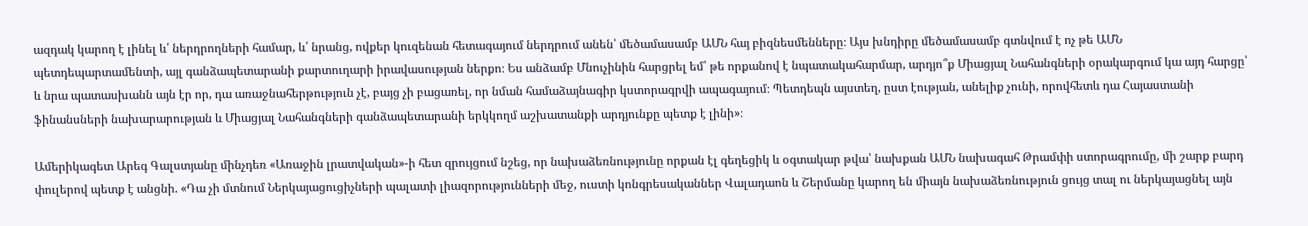ազդակ կարող է լինել և՛ ներդրողների համար, և՛ նրանց, ովքեր կուզենան հետագայում ներդրում անեն՝ մեծամասամբ ԱՄՆ հայ բիզնեսմենները։ Այս խնդիրը մեծամասամբ գտնվում է ոչ թե ԱՄՆ պետդեպարտամենտի, այլ գանձապետարանի քարտուղարի իրավասության ներքո։ Ես անձամբ Մնուչինին հարցրել եմ՝ թե որքանով է նպատակահարմար, արդյո՞ք Միացյալ Նահանգների օրակարգում կա այդ հարցը՝ և նրա պատասխանն այն էր որ, դա առաջնահերթություն չէ, բայց չի բացառել, որ նման համաձայնագիր կստորագրվի ապագայում։ Պետդեպն այստեղ, ըստ էության, անելիք չունի, որովհետև դա Հայաստանի ֆինանսների նախարարության և Միացյալ Նահանգների գանձապետարանի երկկողմ աշխատանքի արդյունքը պետք է լինի»։

Ամերիկագետ Արեգ Գալստյանը մինչդեռ «Առաջին լրատվական»-ի հետ զրույցում նշեց, որ նախաձեռնությունը որքան էլ գեղեցիկ և օգտակար թվա՝ նախքան ԱՄՆ նախագահ Թրամփի ստորագրումը, մի շարք բարդ փուլերով պետք է անցնի. «Դա չի մտնում Ներկայացուցիչների պալատի լիազորությունների մեջ, ուստի կոնգրեսականներ Վալադաոն և Շերմանը կարող են միայն նախաձեռնություն ցույց տալ ու ներկայացնել այն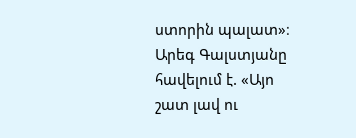ստորին պալատ»։
Արեգ Գալստյանը հավելում է. «Այո շատ լավ ու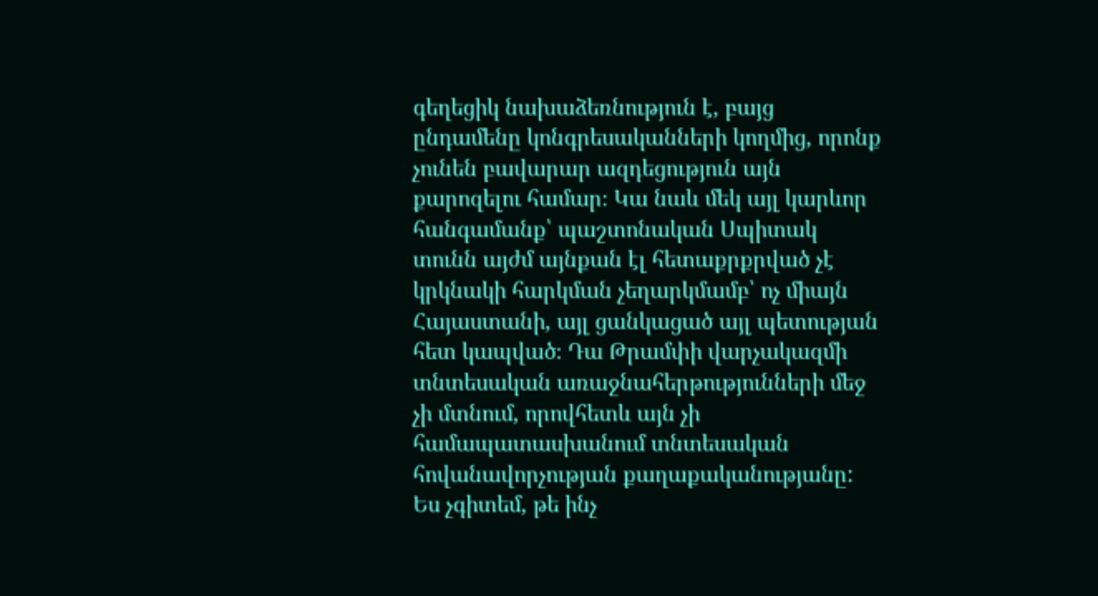գեղեցիկ նախաձեռնություն է, բայց ընդամենը կոնգրեսականների կողմից, որոնք չունեն բավարար ազդեցություն այն քարոզելու համար։ Կա նաև մեկ այլ կարևոր հանգամանք՝ պաշտոնական Սպիտակ տունն այժմ այնքան էլ հետաքրքրված չէ կրկնակի հարկման չեղարկմամբ՝ ոչ միայն Հայաստանի, այլ ցանկացած այլ պետության հետ կապված։ Դա Թրամփի վարչակազմի տնտեսական առաջնահերթությունների մեջ չի մտնում, որովհետև այն չի համապատասխանում տնտեսական հովանավորչության քաղաքականությանը: Ես չգիտեմ, թե ինչ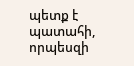պետք է պատահի, որպեսզի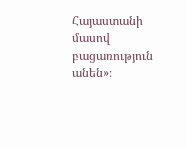Հայաստանի մասով բացառություն անեն»։